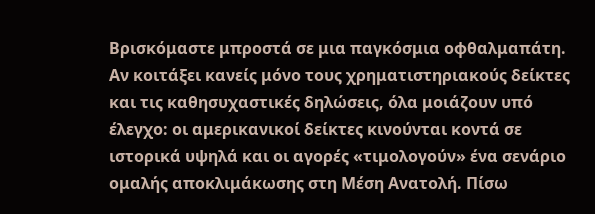Βρισκόμαστε μπροστά σε μια παγκόσμια οφθαλμαπάτη. Αν κοιτάξει κανείς μόνο τους χρηματιστηριακούς δείκτες και τις καθησυχαστικές δηλώσεις, όλα μοιάζουν υπό έλεγχο: οι αμερικανικοί δείκτες κινούνται κοντά σε ιστορικά υψηλά και οι αγορές «τιμολογούν» ένα σενάριο ομαλής αποκλιμάκωσης στη Μέση Ανατολή. Πίσω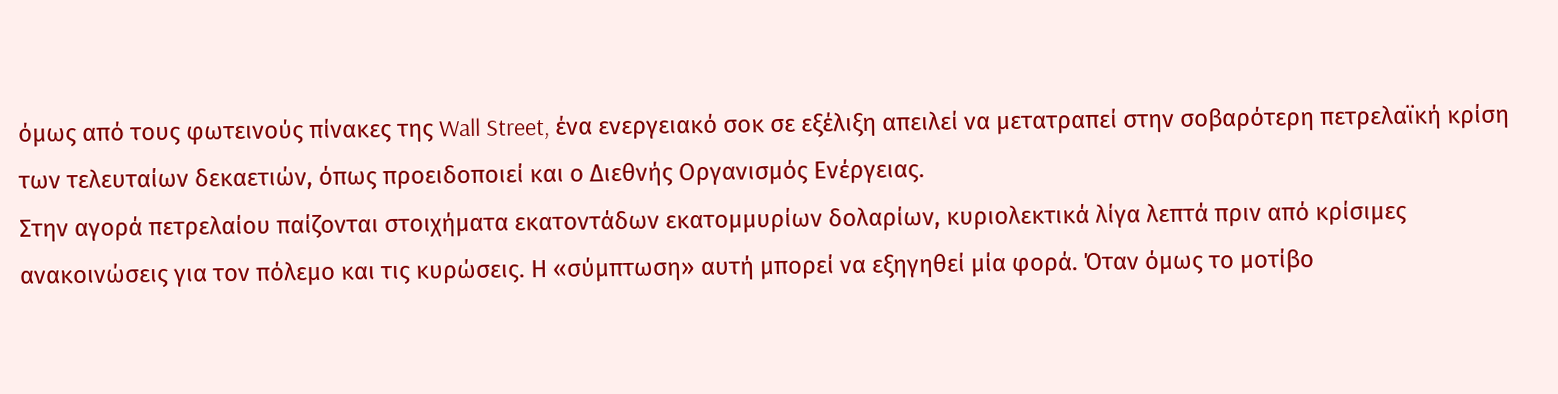όμως από τους φωτεινούς πίνακες της Wall Street, ένα ενεργειακό σοκ σε εξέλιξη απειλεί να μετατραπεί στην σοβαρότερη πετρελαϊκή κρίση των τελευταίων δεκαετιών, όπως προειδοποιεί και ο Διεθνής Οργανισμός Ενέργειας.
Στην αγορά πετρελαίου παίζονται στοιχήματα εκατοντάδων εκατομμυρίων δολαρίων, κυριολεκτικά λίγα λεπτά πριν από κρίσιμες ανακοινώσεις για τον πόλεμο και τις κυρώσεις. Η «σύμπτωση» αυτή μπορεί να εξηγηθεί μία φορά. Όταν όμως το μοτίβο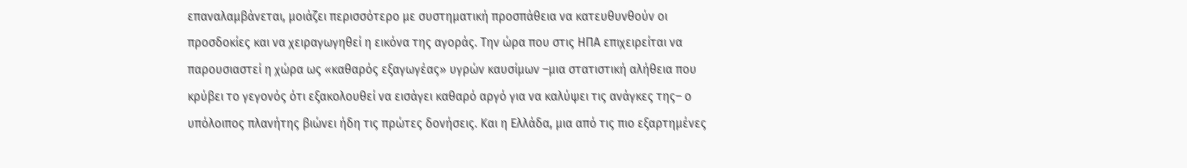επαναλαμβάνεται, μοιάζει περισσότερο με συστηματική προσπάθεια να κατευθυνθούν οι προσδοκίες και να χειραγωγηθεί η εικόνα της αγοράς. Την ώρα που στις ΗΠΑ επιχειρείται να παρουσιαστεί η χώρα ως «καθαρός εξαγωγέας» υγρών καυσίμων –μια στατιστική αλήθεια που κρύβει το γεγονός ότι εξακολουθεί να εισάγει καθαρό αργό για να καλύψει τις ανάγκες της– ο υπόλοιπος πλανήτης βιώνει ήδη τις πρώτες δονήσεις. Και η Ελλάδα, μια από τις πιο εξαρτημένες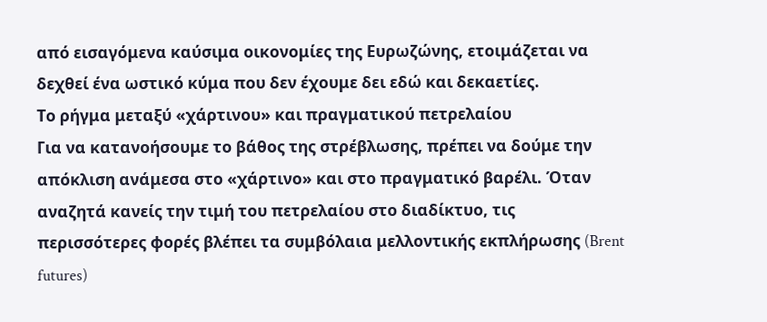από εισαγόμενα καύσιμα οικονομίες της Ευρωζώνης, ετοιμάζεται να δεχθεί ένα ωστικό κύμα που δεν έχουμε δει εδώ και δεκαετίες.
Το ρήγμα μεταξύ «χάρτινου» και πραγματικού πετρελαίου
Για να κατανοήσουμε το βάθος της στρέβλωσης, πρέπει να δούμε την απόκλιση ανάμεσα στο «χάρτινο» και στο πραγματικό βαρέλι. Όταν αναζητά κανείς την τιμή του πετρελαίου στο διαδίκτυο, τις περισσότερες φορές βλέπει τα συμβόλαια μελλοντικής εκπλήρωσης (Brent futures)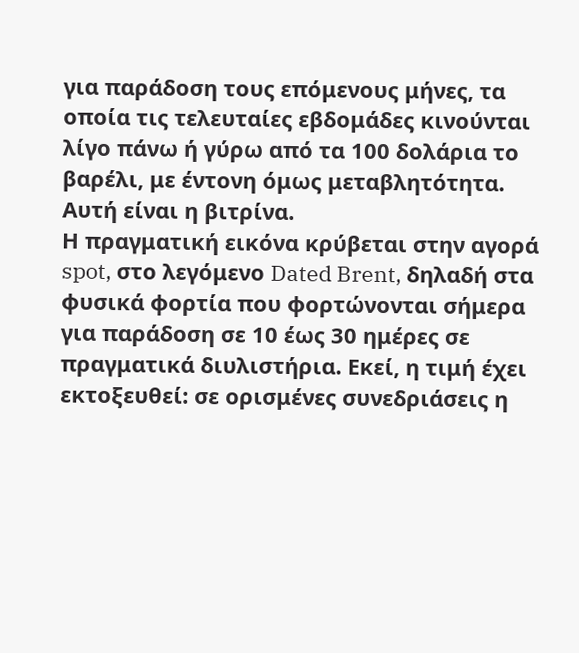για παράδοση τους επόμενους μήνες, τα οποία τις τελευταίες εβδομάδες κινούνται λίγο πάνω ή γύρω από τα 100 δολάρια το βαρέλι, με έντονη όμως μεταβλητότητα. Αυτή είναι η βιτρίνα.
Η πραγματική εικόνα κρύβεται στην αγορά spot, στο λεγόμενο Dated Brent, δηλαδή στα φυσικά φορτία που φορτώνονται σήμερα για παράδοση σε 10 έως 30 ημέρες σε πραγματικά διυλιστήρια. Εκεί, η τιμή έχει εκτοξευθεί: σε ορισμένες συνεδριάσεις η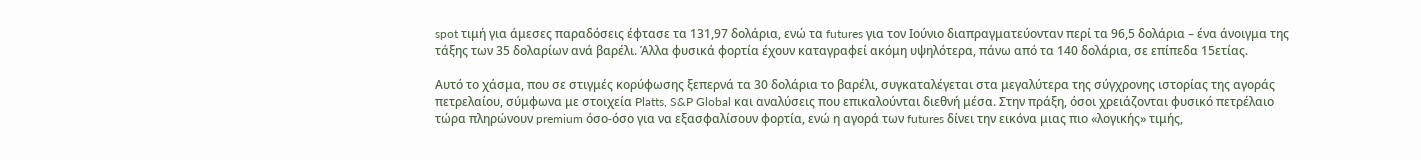spot τιμή για άμεσες παραδόσεις έφτασε τα 131,97 δολάρια, ενώ τα futures για τον Ιούνιο διαπραγματεύονταν περί τα 96,5 δολάρια – ένα άνοιγμα της τάξης των 35 δολαρίων ανά βαρέλι. Άλλα φυσικά φορτία έχουν καταγραφεί ακόμη υψηλότερα, πάνω από τα 140 δολάρια, σε επίπεδα 15ετίας.

Αυτό το χάσμα, που σε στιγμές κορύφωσης ξεπερνά τα 30 δολάρια το βαρέλι, συγκαταλέγεται στα μεγαλύτερα της σύγχρονης ιστορίας της αγοράς πετρελαίου, σύμφωνα με στοιχεία Platts, S&P Global και αναλύσεις που επικαλούνται διεθνή μέσα. Στην πράξη, όσοι χρειάζονται φυσικό πετρέλαιο τώρα πληρώνουν premium όσο-όσο για να εξασφαλίσουν φορτία, ενώ η αγορά των futures δίνει την εικόνα μιας πιο «λογικής» τιμής,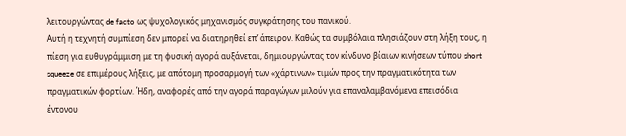λειτουργώντας de facto ως ψυχολογικός μηχανισμός συγκράτησης του πανικού.
Αυτή η τεχνητή συμπίεση δεν μπορεί να διατηρηθεί επ’ άπειρον. Καθώς τα συμβόλαια πλησιάζουν στη λήξη τους, η πίεση για ευθυγράμμιση με τη φυσική αγορά αυξάνεται, δημιουργώντας τον κίνδυνο βίαιων κινήσεων τύπου short squeeze σε επιμέρους λήξεις, με απότομη προσαρμογή των «χάρτινων» τιμών προς την πραγματικότητα των πραγματικών φορτίων. Ήδη, αναφορές από την αγορά παραγώγων μιλούν για επαναλαμβανόμενα επεισόδια έντονου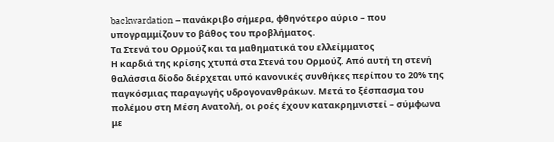backwardation – πανάκριβο σήμερα, φθηνότερο αύριο – που υπογραμμίζουν το βάθος του προβλήματος.
Τα Στενά του Ορμούζ και τα μαθηματικά του ελλείμματος
Η καρδιά της κρίσης χτυπά στα Στενά του Ορμούζ. Από αυτή τη στενή θαλάσσια δίοδο διέρχεται υπό κανονικές συνθήκες περίπου το 20% της παγκόσμιας παραγωγής υδρογονανθράκων. Μετά το ξέσπασμα του πολέμου στη Μέση Ανατολή, οι ροές έχουν κατακρημνιστεί – σύμφωνα με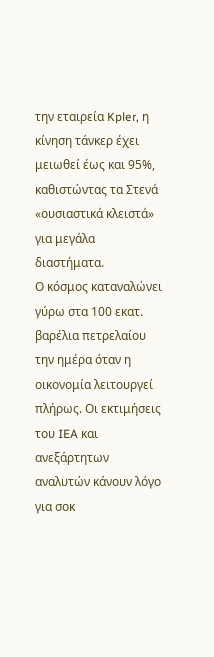την εταιρεία Kpler, η κίνηση τάνκερ έχει μειωθεί έως και 95%, καθιστώντας τα Στενά «ουσιαστικά κλειστά» για μεγάλα διαστήματα.
Ο κόσμος καταναλώνει γύρω στα 100 εκατ. βαρέλια πετρελαίου την ημέρα όταν η οικονομία λειτουργεί πλήρως. Οι εκτιμήσεις του IEA και ανεξάρτητων αναλυτών κάνουν λόγο για σοκ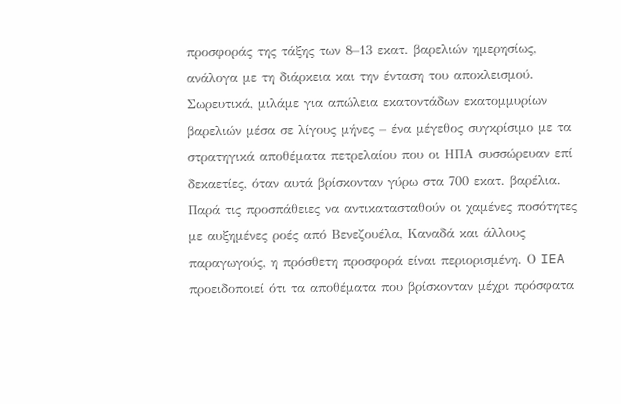προσφοράς της τάξης των 8–13 εκατ. βαρελιών ημερησίως, ανάλογα με τη διάρκεια και την ένταση του αποκλεισμού. Σωρευτικά, μιλάμε για απώλεια εκατοντάδων εκατομμυρίων βαρελιών μέσα σε λίγους μήνες – ένα μέγεθος συγκρίσιμο με τα στρατηγικά αποθέματα πετρελαίου που οι ΗΠΑ συσσώρευαν επί δεκαετίες, όταν αυτά βρίσκονταν γύρω στα 700 εκατ. βαρέλια.
Παρά τις προσπάθειες να αντικατασταθούν οι χαμένες ποσότητες με αυξημένες ροές από Βενεζουέλα, Καναδά και άλλους παραγωγούς, η πρόσθετη προσφορά είναι περιορισμένη. Ο IEA προειδοποιεί ότι τα αποθέματα που βρίσκονταν μέχρι πρόσφατα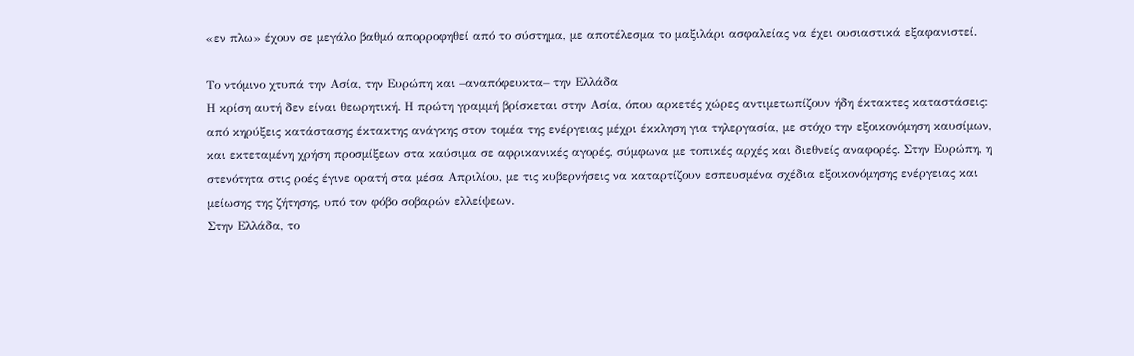«εν πλω» έχουν σε μεγάλο βαθμό απορροφηθεί από το σύστημα, με αποτέλεσμα το μαξιλάρι ασφαλείας να έχει ουσιαστικά εξαφανιστεί.

Το ντόμινο χτυπά την Ασία, την Ευρώπη και –αναπόφευκτα– την Ελλάδα
Η κρίση αυτή δεν είναι θεωρητική. Η πρώτη γραμμή βρίσκεται στην Ασία, όπου αρκετές χώρες αντιμετωπίζουν ήδη έκτακτες καταστάσεις: από κηρύξεις κατάστασης έκτακτης ανάγκης στον τομέα της ενέργειας μέχρι έκκληση για τηλεργασία, με στόχο την εξοικονόμηση καυσίμων, και εκτεταμένη χρήση προσμίξεων στα καύσιμα σε αφρικανικές αγορές, σύμφωνα με τοπικές αρχές και διεθνείς αναφορές. Στην Ευρώπη, η στενότητα στις ροές έγινε ορατή στα μέσα Απριλίου, με τις κυβερνήσεις να καταρτίζουν εσπευσμένα σχέδια εξοικονόμησης ενέργειας και μείωσης της ζήτησης, υπό τον φόβο σοβαρών ελλείψεων.
Στην Ελλάδα, το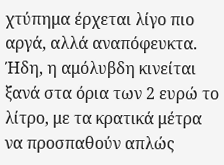χτύπημα έρχεται λίγο πιο αργά, αλλά αναπόφευκτα. Ήδη, η αμόλυβδη κινείται ξανά στα όρια των 2 ευρώ το λίτρο, με τα κρατικά μέτρα να προσπαθούν απλώς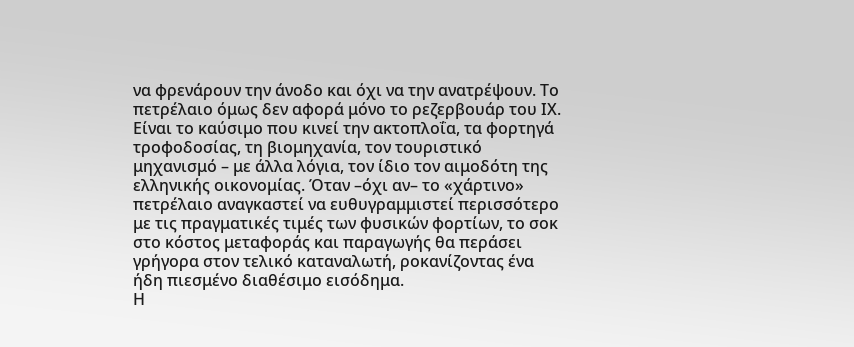να φρενάρουν την άνοδο και όχι να την ανατρέψουν. Το πετρέλαιο όμως δεν αφορά μόνο το ρεζερβουάρ του ΙΧ. Είναι το καύσιμο που κινεί την ακτοπλοΐα, τα φορτηγά τροφοδοσίας, τη βιομηχανία, τον τουριστικό μηχανισμό – με άλλα λόγια, τον ίδιο τον αιμοδότη της ελληνικής οικονομίας. Όταν –όχι αν– το «χάρτινο» πετρέλαιο αναγκαστεί να ευθυγραμμιστεί περισσότερο με τις πραγματικές τιμές των φυσικών φορτίων, το σοκ στο κόστος μεταφοράς και παραγωγής θα περάσει γρήγορα στον τελικό καταναλωτή, ροκανίζοντας ένα ήδη πιεσμένο διαθέσιμο εισόδημα.
Η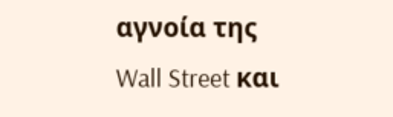αγνοία της Wall Street και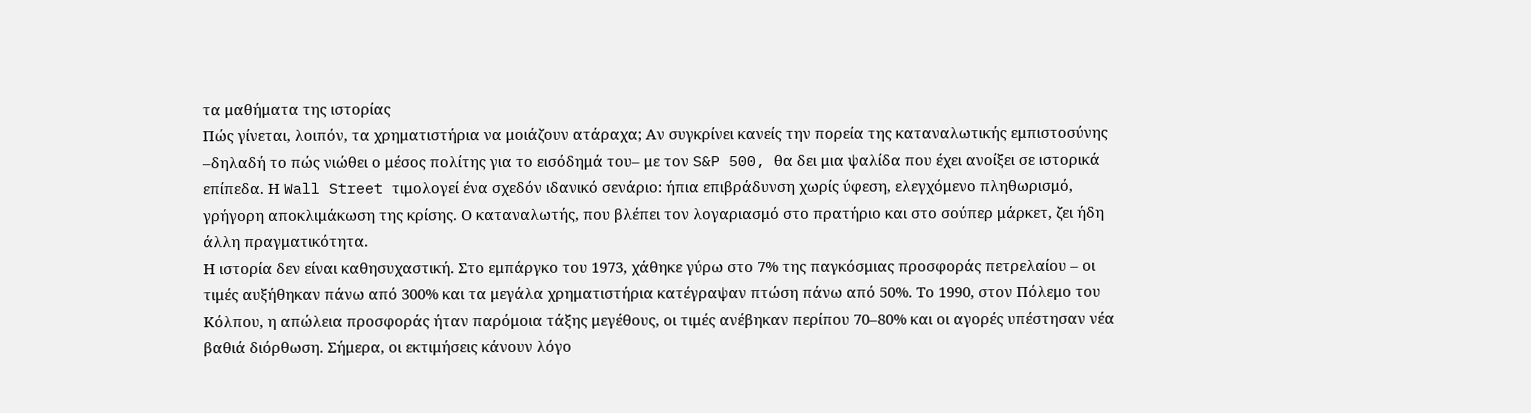τα μαθήματα της ιστορίας
Πώς γίνεται, λοιπόν, τα χρηματιστήρια να μοιάζουν ατάραχα; Αν συγκρίνει κανείς την πορεία της καταναλωτικής εμπιστοσύνης –δηλαδή το πώς νιώθει ο μέσος πολίτης για το εισόδημά του– με τον S&P 500, θα δει μια ψαλίδα που έχει ανοίξει σε ιστορικά επίπεδα. Η Wall Street τιμολογεί ένα σχεδόν ιδανικό σενάριο: ήπια επιβράδυνση χωρίς ύφεση, ελεγχόμενο πληθωρισμό, γρήγορη αποκλιμάκωση της κρίσης. Ο καταναλωτής, που βλέπει τον λογαριασμό στο πρατήριο και στο σούπερ μάρκετ, ζει ήδη άλλη πραγματικότητα.
Η ιστορία δεν είναι καθησυχαστική. Στο εμπάργκο του 1973, χάθηκε γύρω στο 7% της παγκόσμιας προσφοράς πετρελαίου – οι τιμές αυξήθηκαν πάνω από 300% και τα μεγάλα χρηματιστήρια κατέγραψαν πτώση πάνω από 50%. Το 1990, στον Πόλεμο του Κόλπου, η απώλεια προσφοράς ήταν παρόμοια τάξης μεγέθους, οι τιμές ανέβηκαν περίπου 70–80% και οι αγορές υπέστησαν νέα βαθιά διόρθωση. Σήμερα, οι εκτιμήσεις κάνουν λόγο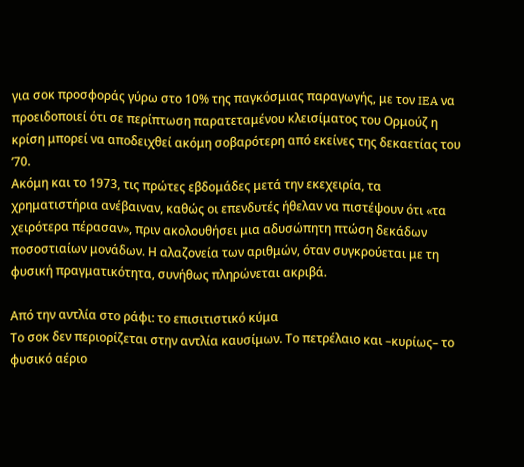για σοκ προσφοράς γύρω στο 10% της παγκόσμιας παραγωγής, με τον IEA να προειδοποιεί ότι σε περίπτωση παρατεταμένου κλεισίματος του Ορμούζ η κρίση μπορεί να αποδειχθεί ακόμη σοβαρότερη από εκείνες της δεκαετίας του ’70.
Ακόμη και το 1973, τις πρώτες εβδομάδες μετά την εκεχειρία, τα χρηματιστήρια ανέβαιναν, καθώς οι επενδυτές ήθελαν να πιστέψουν ότι «τα χειρότερα πέρασαν», πριν ακολουθήσει μια αδυσώπητη πτώση δεκάδων ποσοστιαίων μονάδων. Η αλαζονεία των αριθμών, όταν συγκρούεται με τη φυσική πραγματικότητα, συνήθως πληρώνεται ακριβά.

Από την αντλία στο ράφι: το επισιτιστικό κύμα
Το σοκ δεν περιορίζεται στην αντλία καυσίμων. Το πετρέλαιο και –κυρίως– το φυσικό αέριο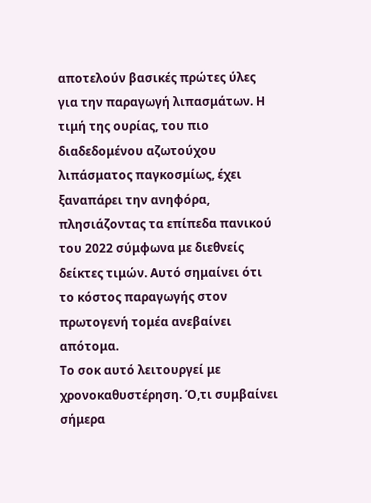αποτελούν βασικές πρώτες ύλες για την παραγωγή λιπασμάτων. Η τιμή της ουρίας, του πιο διαδεδομένου αζωτούχου λιπάσματος παγκοσμίως, έχει ξαναπάρει την ανηφόρα, πλησιάζοντας τα επίπεδα πανικού του 2022 σύμφωνα με διεθνείς δείκτες τιμών. Αυτό σημαίνει ότι το κόστος παραγωγής στον πρωτογενή τομέα ανεβαίνει απότομα.
Το σοκ αυτό λειτουργεί με χρονοκαθυστέρηση. Ό,τι συμβαίνει σήμερα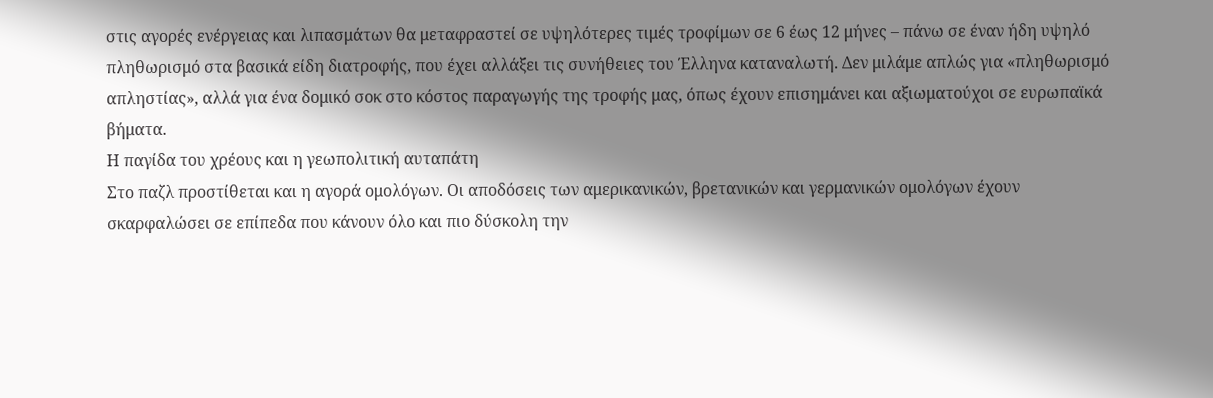στις αγορές ενέργειας και λιπασμάτων θα μεταφραστεί σε υψηλότερες τιμές τροφίμων σε 6 έως 12 μήνες – πάνω σε έναν ήδη υψηλό πληθωρισμό στα βασικά είδη διατροφής, που έχει αλλάξει τις συνήθειες του Έλληνα καταναλωτή. Δεν μιλάμε απλώς για «πληθωρισμό απληστίας», αλλά για ένα δομικό σοκ στο κόστος παραγωγής της τροφής μας, όπως έχουν επισημάνει και αξιωματούχοι σε ευρωπαϊκά βήματα.
Η παγίδα του χρέους και η γεωπολιτική αυταπάτη
Στο παζλ προστίθεται και η αγορά ομολόγων. Οι αποδόσεις των αμερικανικών, βρετανικών και γερμανικών ομολόγων έχουν σκαρφαλώσει σε επίπεδα που κάνουν όλο και πιο δύσκολη την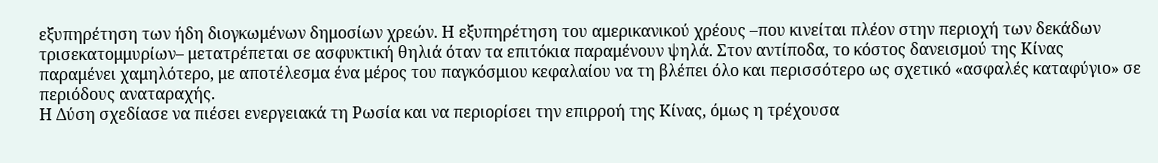εξυπηρέτηση των ήδη διογκωμένων δημοσίων χρεών. Η εξυπηρέτηση του αμερικανικού χρέους –που κινείται πλέον στην περιοχή των δεκάδων τρισεκατομμυρίων– μετατρέπεται σε ασφυκτική θηλιά όταν τα επιτόκια παραμένουν ψηλά. Στον αντίποδα, το κόστος δανεισμού της Κίνας παραμένει χαμηλότερο, με αποτέλεσμα ένα μέρος του παγκόσμιου κεφαλαίου να τη βλέπει όλο και περισσότερο ως σχετικό «ασφαλές καταφύγιο» σε περιόδους αναταραχής.
Η Δύση σχεδίασε να πιέσει ενεργειακά τη Ρωσία και να περιορίσει την επιρροή της Κίνας, όμως η τρέχουσα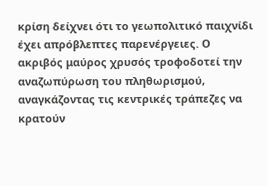κρίση δείχνει ότι το γεωπολιτικό παιχνίδι έχει απρόβλεπτες παρενέργειες. Ο ακριβός μαύρος χρυσός τροφοδοτεί την αναζωπύρωση του πληθωρισμού, αναγκάζοντας τις κεντρικές τράπεζες να κρατούν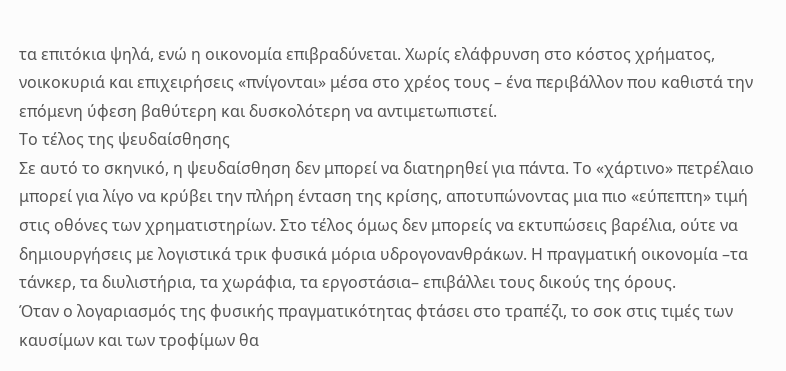τα επιτόκια ψηλά, ενώ η οικονομία επιβραδύνεται. Χωρίς ελάφρυνση στο κόστος χρήματος, νοικοκυριά και επιχειρήσεις «πνίγονται» μέσα στο χρέος τους – ένα περιβάλλον που καθιστά την επόμενη ύφεση βαθύτερη και δυσκολότερη να αντιμετωπιστεί.
Το τέλος της ψευδαίσθησης
Σε αυτό το σκηνικό, η ψευδαίσθηση δεν μπορεί να διατηρηθεί για πάντα. Το «χάρτινο» πετρέλαιο μπορεί για λίγο να κρύβει την πλήρη ένταση της κρίσης, αποτυπώνοντας μια πιο «εύπεπτη» τιμή στις οθόνες των χρηματιστηρίων. Στο τέλος όμως δεν μπορείς να εκτυπώσεις βαρέλια, ούτε να δημιουργήσεις με λογιστικά τρικ φυσικά μόρια υδρογονανθράκων. Η πραγματική οικονομία –τα τάνκερ, τα διυλιστήρια, τα χωράφια, τα εργοστάσια– επιβάλλει τους δικούς της όρους.
Όταν ο λογαριασμός της φυσικής πραγματικότητας φτάσει στο τραπέζι, το σοκ στις τιμές των καυσίμων και των τροφίμων θα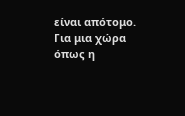είναι απότομο. Για μια χώρα όπως η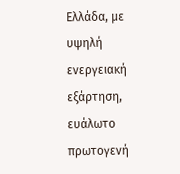Ελλάδα, με υψηλή ενεργειακή εξάρτηση, ευάλωτο πρωτογενή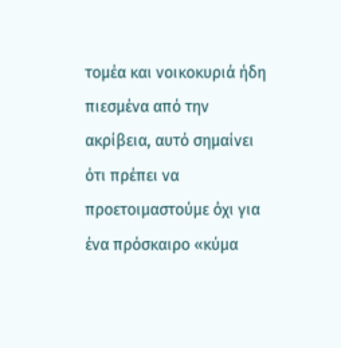τομέα και νοικοκυριά ήδη πιεσμένα από την ακρίβεια, αυτό σημαίνει ότι πρέπει να προετοιμαστούμε όχι για ένα πρόσκαιρο «κύμα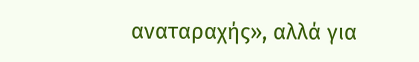αναταραχής», αλλά για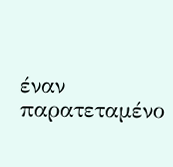έναν παρατεταμένο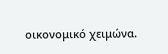οικονομικό χειμώνα.